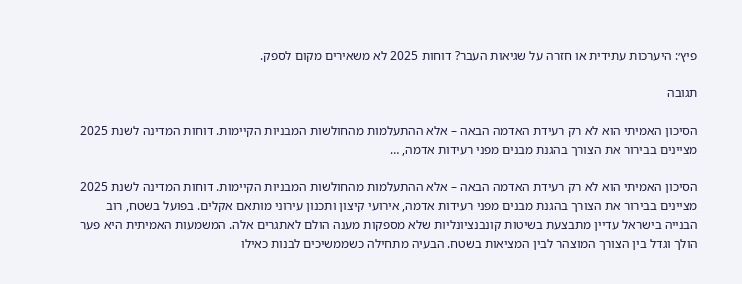פיץ׳: היערכות עתידית או חזרה על שגיאות העבר? דוחות 2025 לא משאירים מקום לספק.

תגובה

הסיכון האמיתי הוא לא רק רעידת האדמה הבאה – אלא ההתעלמות מהחולשות המבניות הקיימות. דוחות המדינה לשנת 2025 מציינים בבירור את הצורך בהגנת מבנים מפני רעידות אדמה, …

הסיכון האמיתי הוא לא רק רעידת האדמה הבאה – אלא ההתעלמות מהחולשות המבניות הקיימות. דוחות המדינה לשנת 2025 מציינים בבירור את הצורך בהגנת מבנים מפני רעידות אדמה, אירועי קיצון ותכנון עירוני מותאם אקלים. בפועל בשטח, רוב הבנייה בישראל עדיין מתבצעת בשיטות קונבנציונליות שלא מספקות מענה הולם לאתגרים אלה. המשמעות האמיתית היא פער הולך וגדל בין הצורך המוצהר לבין המציאות בשטח. הבעיה מתחילה כשממשיכים לבנות כאילו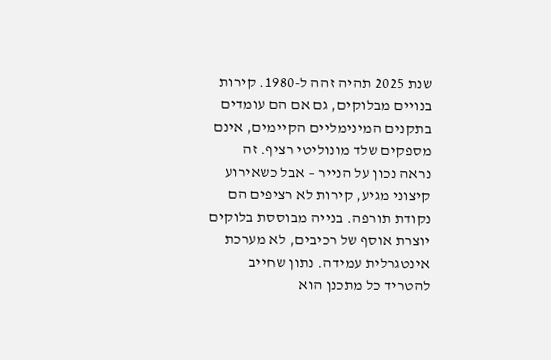שנת 2025 תהיה זהה ל-1980. קירות בנויים מבלוקים, גם אם הם עומדים בתקנים המינימליים הקיימים, אינם מספקים שלד מונוליטי רציף. זה נראה נכון על הנייר – אבל כשאירוע קיצוני מגיע, קירות לא רציפים הם נקודת תורפה. בנייה מבוססת בלוקים יוצרת אוסף של רכיבים, לא מערכת אינטגרלית עמידה. נתון שחייב להטריד כל מתכנן הוא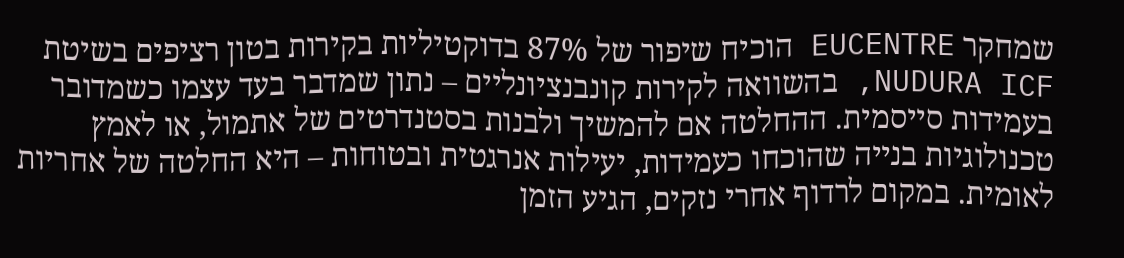שמחקר EUCENTRE הוכיח שיפור של 87% בדוקטיליות בקירות בטון רציפים בשיטת NUDURA ICF, בהשוואה לקירות קונבנציונליים – נתון שמדבר בעד עצמו כשמדובר בעמידות סייסמית. ההחלטה אם להמשיך ולבנות בסטנדרטים של אתמול, או לאמץ טכנולוגיות בנייה שהוכחו כעמידות, יעילות אנרגטית ובטוחות – היא החלטה של אחריות לאומית. במקום לרדוף אחרי נזקים, הגיע הזמן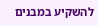להשקיע במבנים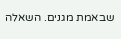שבאמת מגנים. השאלה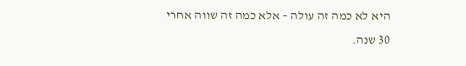היא לא כמה זה עולה – אלא כמה זה שווה אחרי 30 שנה.